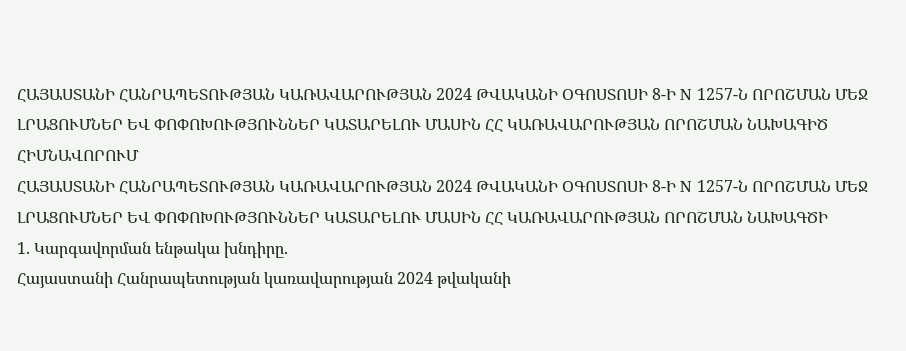ՀԱՅԱՍՏԱՆԻ ՀԱՆՐԱՊԵՏՈՒԹՅԱՆ ԿԱՌԱՎԱՐՈՒԹՅԱՆ 2024 ԹՎԱԿԱՆԻ ՕԳՈՍՏՈՍԻ 8-Ի N 1257-Ն ՈՐՈՇՄԱՆ ՄԵՋ ԼՐԱՑՈՒՄՆԵՐ ԵՎ ՓՈՓՈԽՈՒԹՅՈՒՆՆԵՐ ԿԱՏԱՐԵԼՈՒ ՄԱՍԻՆ ՀՀ ԿԱՌԱՎԱՐՈՒԹՅԱՆ ՈՐՈՇՄԱՆ ՆԱԽԱԳԻԾ
ՀԻՄՆԱՎՈՐՈՒՄ
ՀԱՅԱՍՏԱՆԻ ՀԱՆՐԱՊԵՏՈՒԹՅԱՆ ԿԱՌԱՎԱՐՈՒԹՅԱՆ 2024 ԹՎԱԿԱՆԻ ՕԳՈՍՏՈՍԻ 8-Ի N 1257-Ն ՈՐՈՇՄԱՆ ՄԵՋ ԼՐԱՑՈՒՄՆԵՐ ԵՎ ՓՈՓՈԽՈՒԹՅՈՒՆՆԵՐ ԿԱՏԱՐԵԼՈՒ ՄԱՍԻՆ ՀՀ ԿԱՌԱՎԱՐՈՒԹՅԱՆ ՈՐՈՇՄԱՆ ՆԱԽԱԳԾԻ
1. Կարգավորման ենթակա խնդիրը.
Հայաստանի Հանրապետության կառավարության 2024 թվականի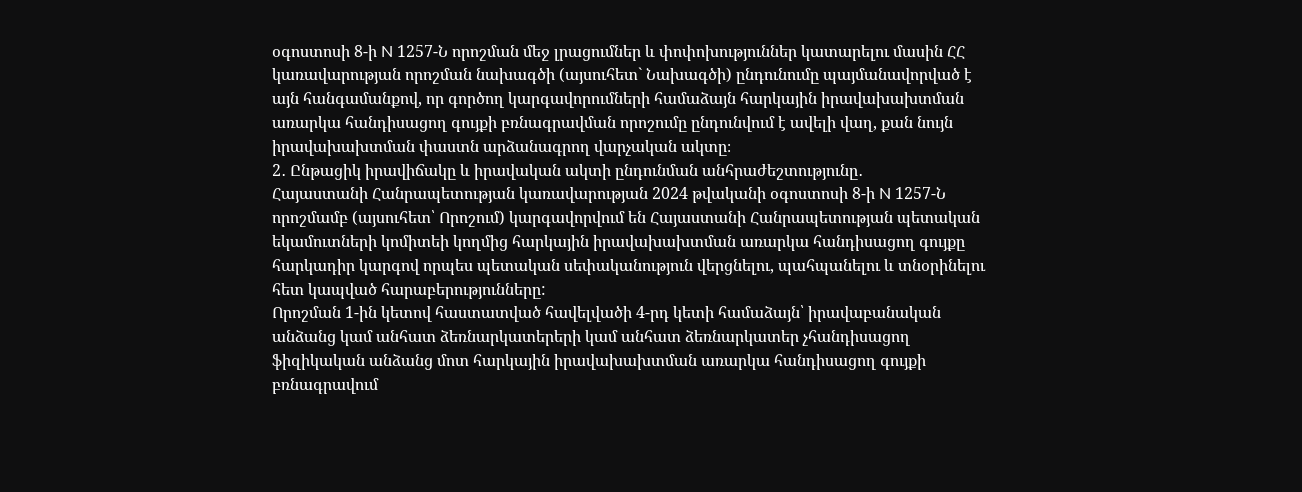օգոստոսի 8-ի N 1257-Ն որոշման մեջ լրացումներ և փոփոխություններ կատարելու մասին ՀՀ կառավարության որոշման նախագծի (այսուհետ` Նախագծի) ընդունումը պայմանավորված է այն հանգամանքով, որ գործող կարգավորումների համաձայն հարկային իրավախախտման առարկա հանդիսացող գույքի բռնագրավման որոշումը ընդունվում է ավելի վաղ, քան նույն իրավախախտման փաստն արձանագրող վարչական ակտը։
2․ Ընթացիկ իրավիճակը և իրավական ակտի ընդունման անհրաժեշտությունը․
Հայաստանի Հանրապետության կառավարության 2024 թվականի օգոստոսի 8-ի N 1257-Ն որոշմամբ (այսուհետ՝ Որոշում) կարգավորվում են Հայաստանի Հանրապետության պետական եկամուտների կոմիտեի կողմից հարկային իրավախախտման առարկա հանդիսացող գույքը հարկադիր կարգով որպես պետական սեփականություն վերցնելու, պահպանելու և տնօրինելու հետ կապված հարաբերությունները:
Որոշման 1-ին կետով հաստատված հավելվածի 4-րդ կետի համաձայն՝ իրավաբանական անձանց կամ անհատ ձեռնարկատերերի կամ անհատ ձեռնարկատեր չհանդիսացող ֆիզիկական անձանց մոտ հարկային իրավախախտման առարկա հանդիսացող գույքի բռնագրավում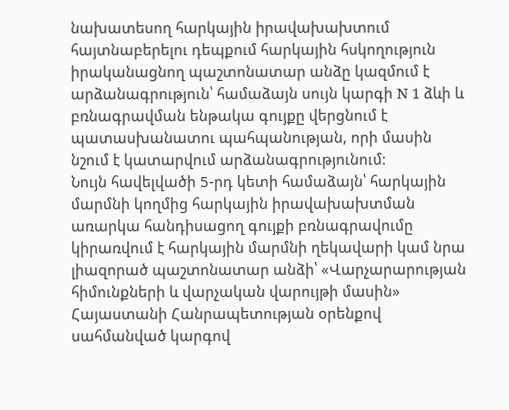նախատեսող հարկային իրավախախտում հայտնաբերելու դեպքում հարկային հսկողություն իրականացնող պաշտոնատար անձը կազմում է արձանագրություն՝ համաձայն սույն կարգի N 1 ձևի և բռնագրավման ենթակա գույքը վերցնում է պատասխանատու պահպանության, որի մասին նշում է կատարվում արձանագրությունում:
Նույն հավելվածի 5-րդ կետի համաձայն՝ հարկային մարմնի կողմից հարկային իրավախախտման առարկա հանդիսացող գույքի բռնագրավումը կիրառվում է հարկային մարմնի ղեկավարի կամ նրա լիազորած պաշտոնատար անձի՝ «Վարչարարության հիմունքների և վարչական վարույթի մասին» Հայաստանի Հանրապետության օրենքով սահմանված կարգով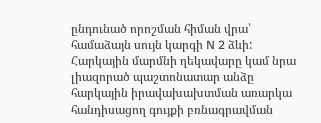ընդունած որոշման հիման վրա՝ համաձայն սույն կարգի N 2 ձևի: Հարկային մարմնի ղեկավարը կամ նրա լիազորած պաշտոնատար անձը հարկային իրավախախտման առարկա հանդիսացող գույքի բռնագրավման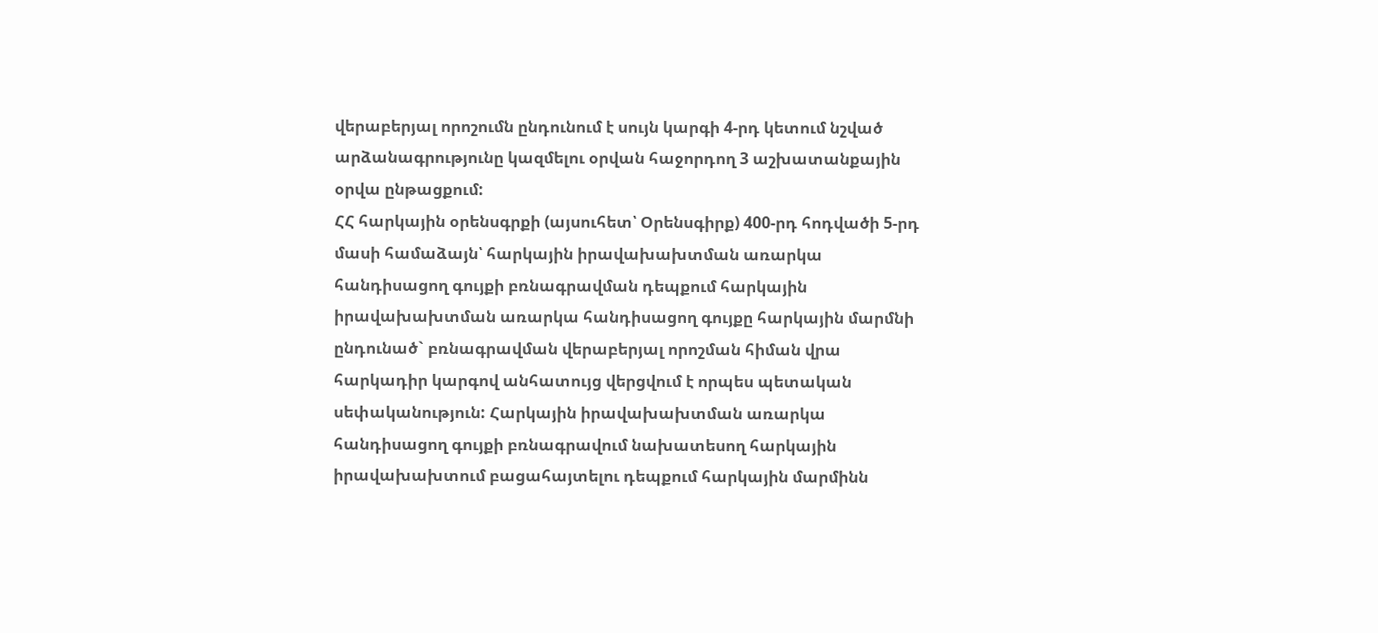վերաբերյալ որոշումն ընդունում է սույն կարգի 4-րդ կետում նշված արձանագրությունը կազմելու օրվան հաջորդող 3 աշխատանքային օրվա ընթացքում:
ՀՀ հարկային օրենսգրքի (այսուհետ՝ Օրենսգիրք) 400-րդ հոդվածի 5-րդ մասի համաձայն՝ հարկային իրավախախտման առարկա հանդիսացող գույքի բռնագրավման դեպքում հարկային իրավախախտման առարկա հանդիսացող գույքը հարկային մարմնի ընդունած` բռնագրավման վերաբերյալ որոշման հիման վրա հարկադիր կարգով անհատույց վերցվում է որպես պետական սեփականություն: Հարկային իրավախախտման առարկա հանդիսացող գույքի բռնագրավում նախատեսող հարկային իրավախախտում բացահայտելու դեպքում հարկային մարմինն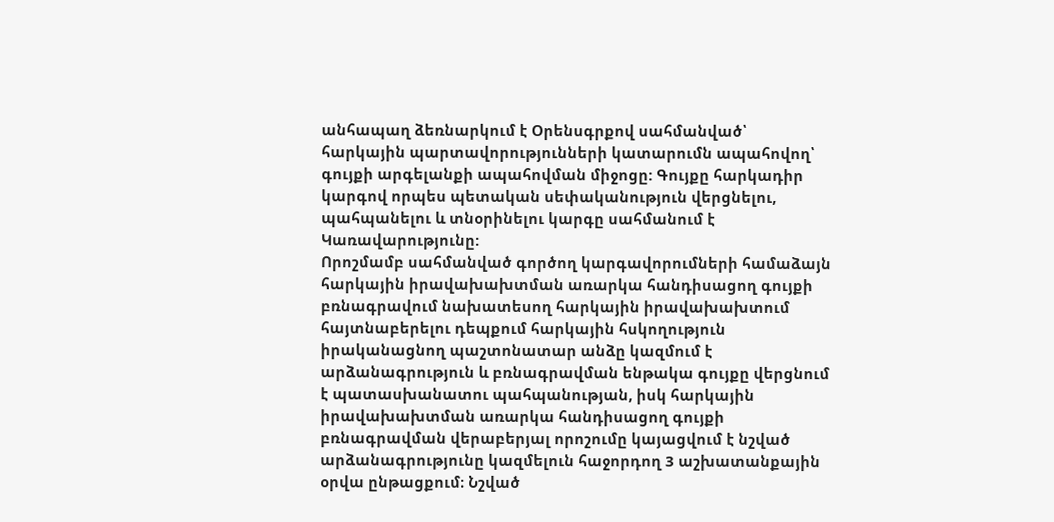անհապաղ ձեռնարկում է Օրենսգրքով սահմանված՝ հարկային պարտավորությունների կատարումն ապահովող՝ գույքի արգելանքի ապահովման միջոցը: Գույքը հարկադիր կարգով որպես պետական սեփականություն վերցնելու, պահպանելու և տնօրինելու կարգը սահմանում է Կառավարությունը:
Որոշմամբ սահմանված գործող կարգավորումների համաձայն հարկային իրավախախտման առարկա հանդիսացող գույքի բռնագրավում նախատեսող հարկային իրավախախտում հայտնաբերելու դեպքում հարկային հսկողություն իրականացնող պաշտոնատար անձը կազմում է արձանագրություն և բռնագրավման ենթակա գույքը վերցնում է պատասխանատու պահպանության, իսկ հարկային իրավախախտման առարկա հանդիսացող գույքի բռնագրավման վերաբերյալ որոշումը կայացվում է նշված արձանագրությունը կազմելուն հաջորդող 3 աշխատանքային օրվա ընթացքում։ Նշված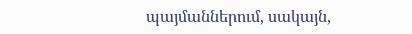պայմաններում, սակայն,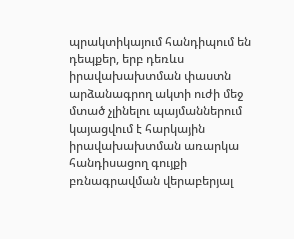պրակտիկայում հանդիպում են դեպքեր, երբ դեռևս իրավախախտման փաստն արձանագրող ակտի ուժի մեջ մտած չլինելու պայմաններում կայացվում է հարկային իրավախախտման առարկա հանդիսացող գույքի բռնագրավման վերաբերյալ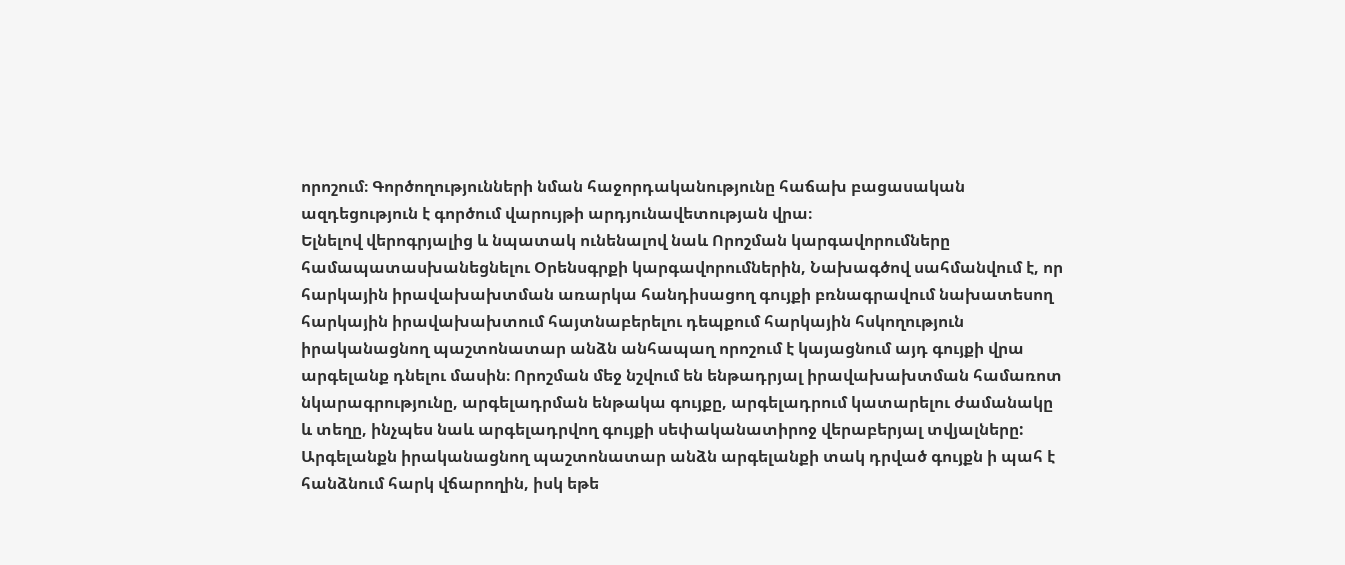որոշում։ Գործողությունների նման հաջորդականությունը հաճախ բացասական ազդեցություն է գործում վարույթի արդյունավետության վրա։
Ելնելով վերոգրյալից և նպատակ ունենալով նաև Որոշման կարգավորումները համապատասխանեցնելու Օրենսգրքի կարգավորումներին, Նախագծով սահմանվում է, որ հարկային իրավախախտման առարկա հանդիսացող գույքի բռնագրավում նախատեսող հարկային իրավախախտում հայտնաբերելու դեպքում հարկային հսկողություն իրականացնող պաշտոնատար անձն անհապաղ որոշում է կայացնում այդ գույքի վրա արգելանք դնելու մասին։ Որոշման մեջ նշվում են ենթադրյալ իրավախախտման համառոտ նկարագրությունը, արգելադրման ենթակա գույքը, արգելադրում կատարելու ժամանակը և տեղը, ինչպես նաև արգելադրվող գույքի սեփականատիրոջ վերաբերյալ տվյալները:
Արգելանքն իրականացնող պաշտոնատար անձն արգելանքի տակ դրված գույքն ի պահ է հանձնում հարկ վճարողին, իսկ եթե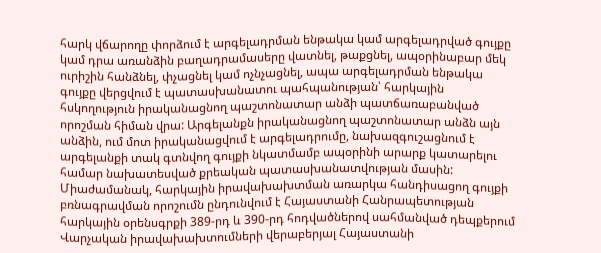հարկ վճարողը փորձում է արգելադրման ենթակա կամ արգելադրված գույքը կամ դրա առանձին բաղադրամասերը վատնել, թաքցնել, ապօրինաբար մեկ ուրիշին հանձնել, փչացնել կամ ոչնչացնել, ապա արգելադրման ենթակա գույքը վերցվում է պատասխանատու պահպանության՝ հարկային հսկողություն իրականացնող պաշտոնատար անձի պատճառաբանված որոշման հիման վրա: Արգելանքն իրականացնող պաշտոնատար անձն այն անձին, ում մոտ իրականացվում է արգելադրումը, նախազգուշացնում է արգելանքի տակ գտնվող գույքի նկատմամբ ապօրինի արարք կատարելու համար նախատեսված քրեական պատասխանատվության մասին:
Միաժամանակ, հարկային իրավախախտման առարկա հանդիսացող գույքի բռնագրավման որոշումն ընդունվում է Հայաստանի Հանրապետության հարկային օրենսգրքի 389-րդ և 390-րդ հոդվածներով սահմանված դեպքերում Վարչական իրավախախտումների վերաբերյալ Հայաստանի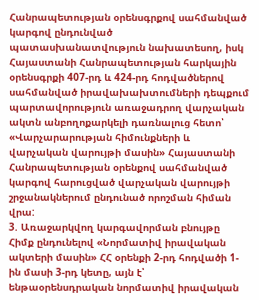Հանրապետության օրենսգրքով սահմանված կարգով ընդունված պատասխանատվություն նախատեսող, իսկ Հայաստանի Հանրապետության հարկային օրենսգրքի 407-րդ և 424-րդ հոդվածներով սահմանված իրավախախտումների դեպքում պարտավորություն առաջադրող վարչական ակտն անբողոքարկելի դառնալուց հետո՝ «Վարչարարության հիմունքների և վարչական վարույթի մասին» Հայաստանի Հանրապետության օրենքով սահմանված կարգով հարուցված վարչական վարույթի շրջանակներում ընդունած որոշման հիման վրա:
3. Առաջարկվող կարգավորման բնույթը
Հիմք ընդունելով «Նորմատիվ իրավական ակտերի մասին» ՀՀ օրենքի 2-րդ հոդվածի 1-ին մասի 3-րդ կետը, այն է՝ ենթաօրենսդրական նորմատիվ իրավական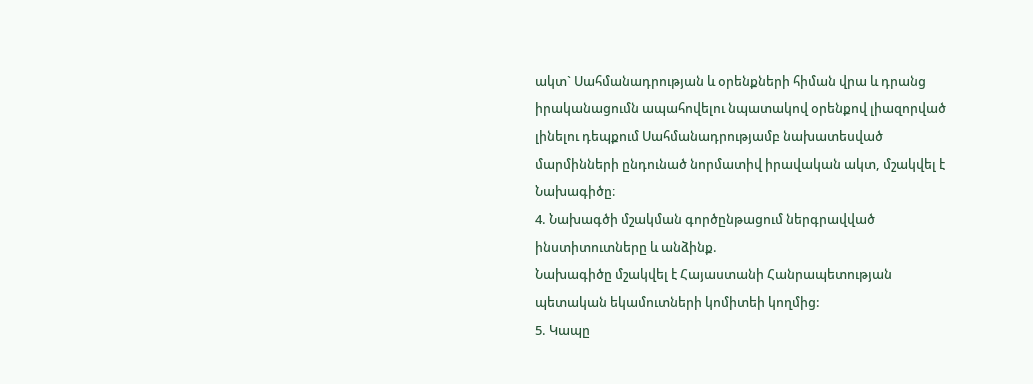ակտ` Սահմանադրության և օրենքների հիման վրա և դրանց իրականացումն ապահովելու նպատակով օրենքով լիազորված լինելու դեպքում Սահմանադրությամբ նախատեսված մարմինների ընդունած նորմատիվ իրավական ակտ, մշակվել է Նախագիծը։
4. Նախագծի մշակման գործընթացում ներգրավված ինստիտուտները և անձինք.
Նախագիծը մշակվել է Հայաստանի Հանրապետության պետական եկամուտների կոմիտեի կողմից:
5. Կապը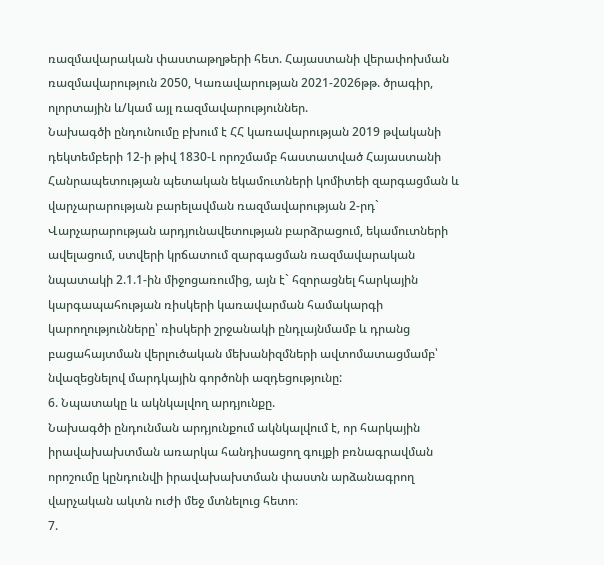ռազմավարական փաստաթղթերի հետ. Հայաստանի վերափոխման ռազմավարություն 2050, Կառավարության 2021-2026թթ. ծրագիր, ոլորտային և/կամ այլ ռազմավարություններ.
Նախագծի ընդունումը բխում է ՀՀ կառավարության 2019 թվականի դեկտեմբերի 12-ի թիվ 1830-Լ որոշմամբ հաստատված Հայաստանի Հանրապետության պետական եկամուտների կոմիտեի զարգացման և վարչարարության բարելավման ռազմավարության 2-րդ` Վարչարարության արդյունավետության բարձրացում, եկամուտների ավելացում, ստվերի կրճատում զարգացման ռազմավարական նպատակի 2.1.1-ին միջոցառումից, այն է` հզորացնել հարկային կարգապահության ռիսկերի կառավարման համակարգի կարողությունները՝ ռիսկերի շրջանակի ընդլայնմամբ և դրանց բացահայտման վերլուծական մեխանիզմների ավտոմատացմամբ՝ նվազեցնելով մարդկային գործոնի ազդեցությունը:
6. Նպատակը և ակնկալվող արդյունքը.
Նախագծի ընդունման արդյունքում ակնկալվում է, որ հարկային իրավախախտման առարկա հանդիսացող գույքի բռնագրավման որոշումը կընդունվի իրավախախտման փաստն արձանագրող վարչական ակտն ուժի մեջ մտնելուց հետո։
7.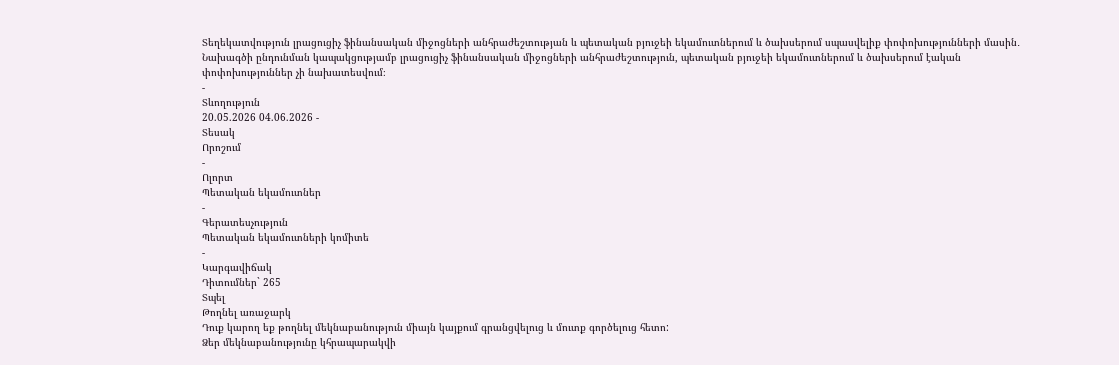Տեղեկատվություն լրացուցիչ ֆինանսական միջոցների անհրաժեշտության և պետական բյուջեի եկամուտներում և ծախսերում սպասվելիք փոփոխությունների մասին․
Նախագծի ընդունման կապակցությամբ լրացուցիչ ֆինանսական միջոցների անհրաժեշտություն, պետական բյուջեի եկամուտներում և ծախսերում էական փոփոխություններ չի նախատեսվում։
-
Տևողություն
20.05.2026 04.06.2026 -
Տեսակ
Որոշում
-
Ոլորտ
Պետական եկամուտներ
-
Գերատեսչություն
Պետական եկամուտների կոմիտե
-
Կարգավիճակ
Դիտումներ` 265
Տպել
Թողնել առաջարկ
Դուք կարող եք թողնել մեկնաբանություն միայն կայքում գրանցվելուց և մուտք գործելուց հետո:
Ձեր մեկնաբանությունը կհրապարակվի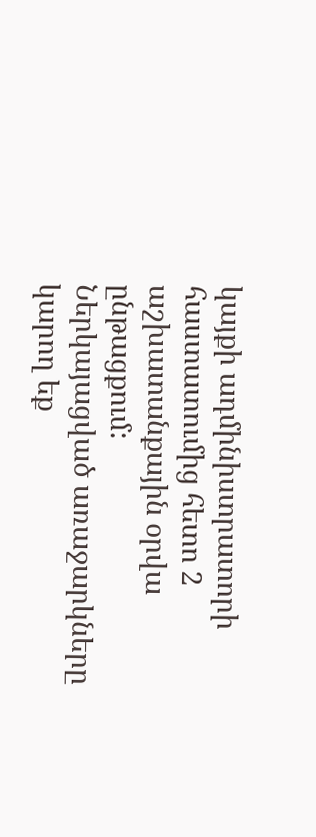կայքի ադմինիստրատորի հաստատումից հետո 2 աշխատանքային օրվա ընթացքում:
Ներկայացված առաջարկները կարող եք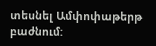տեսնել Ամփոփաթերթ բաժնում: